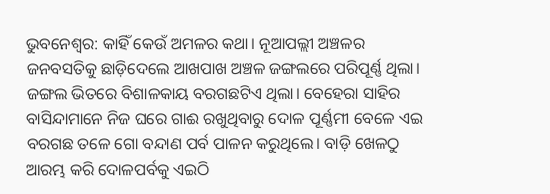ଭୁବନେଶ୍ବର: କାହିଁ କେଉଁ ଅମଳର କଥା। ନୂଆପଲ୍ଲୀ ଅଞ୍ଚଳର ଜନବସତିକୁ ଛାଡ଼ିଦେଲେ ଆଖପାଖ ଅଞ୍ଚଳ ଜଙ୍ଗଲରେ ପରିପୂର୍ଣ୍ଣ ଥିଲା। ଜଙ୍ଗଲ ଭିତରେ ବିଶାଳକାୟ ବରଗଛଟିଏ ଥିଲା। ବେହେରା ସାହିର ବାସିନ୍ଦାମାନେ ନିଜ ଘରେ ଗାଈ ରଖୁଥିବାରୁ ଦୋଳ ପୂର୍ଣ୍ଣମୀ ବେଳେ ଏଇ ବରଗଛ ତଳେ ଗୋ ବନ୍ଦାଣ ପର୍ବ ପାଳନ କରୁଥିଲେ। ବାଡ଼ି ଖେଳଠୁ ଆରମ୍ଭ କରି ଦୋଳପର୍ବକୁ ଏଇଠି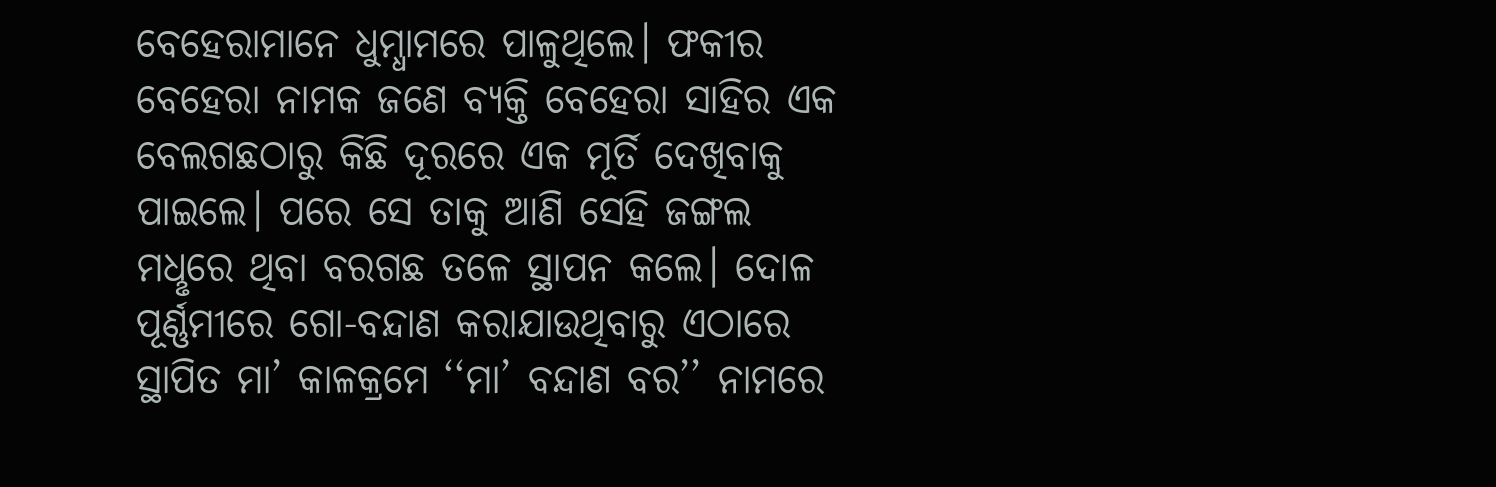ବେହେରାମାନେ ଧୁମ୍ଧାମରେ ପାଳୁଥିଲେ। ଫକୀର ବେହେରା ନାମକ ଜଣେ ବ୍ୟକ୍ତି ବେହେରା ସାହିର ଏକ ବେଲଗଛଠାରୁ କିଛି ଦୂରରେ ଏକ ମୂର୍ତି ଦେଖିବାକୁ ପାଇଲେ। ପରେ ସେ ତାକୁ ଆଣି ସେହି ଜଙ୍ଗଲ ମଧୢରେ ଥିବା ବରଗଛ ତଳେ ସ୍ଥାପନ କଲେ। ଦୋଳ ପୂର୍ଣ୍ଣମୀରେ ଗୋ-ବନ୍ଦାଣ କରାଯାଉଥିବାରୁ ଏଠାରେ ସ୍ଥାପିତ ମା’ କାଳକ୍ରମେ ‘‘ମା’ ବନ୍ଦାଣ ବର’’ ନାମରେ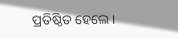ପ୍ରତିଷ୍ଠିତ ହେଲେ।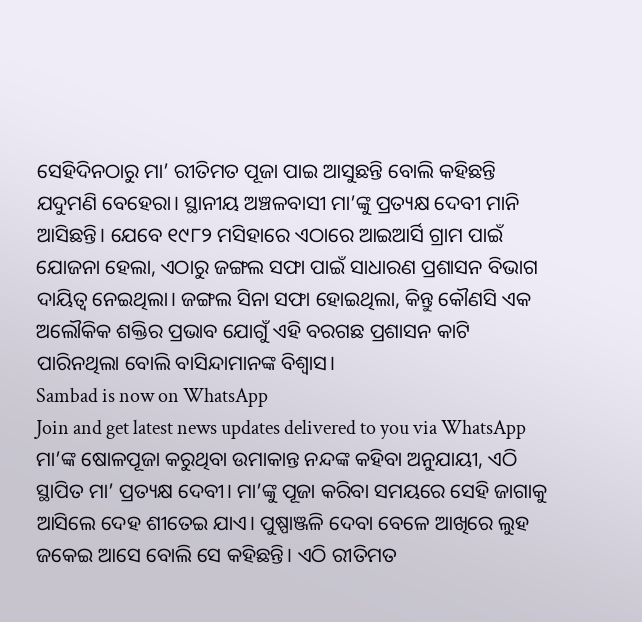ସେହିଦିନଠାରୁ ମା’ ରୀତିମତ ପୂଜା ପାଇ ଆସୁଛନ୍ତି ବୋଲି କହିଛନ୍ତି ଯଦୁମଣି ବେହେରା। ସ୍ଥାନୀୟ ଅଞ୍ଚଳବାସୀ ମା’ଙ୍କୁ ପ୍ରତ୍ୟକ୍ଷ ଦେବୀ ମାନି ଆସିଛନ୍ତି। ଯେବେ ୧୯୮୨ ମସିହାରେ ଏଠାରେ ଆଇଆର୍ସି ଗ୍ରାମ ପାଇଁ ଯୋଜନା ହେଲା, ଏଠାରୁ ଜଙ୍ଗଲ ସଫା ପାଇଁ ସାଧାରଣ ପ୍ରଶାସନ ବିଭାଗ ଦାୟିତ୍ବ ନେଇଥିଲା। ଜଙ୍ଗଲ ସିନା ସଫା ହୋଇଥିଲା, କିନ୍ତୁ କୌଣସି ଏକ ଅଲୌକିକ ଶକ୍ତିର ପ୍ରଭାବ ଯୋଗୁଁ ଏହି ବରଗଛ ପ୍ରଶାସନ କାଟି ପାରିନଥିଲା ବୋଲି ବାସିନ୍ଦାମାନଙ୍କ ବିଶ୍ବାସ।
Sambad is now on WhatsApp
Join and get latest news updates delivered to you via WhatsApp
ମା’ଙ୍କ ଷୋଳପୂଜା କରୁଥିବା ଉମାକାନ୍ତ ନନ୍ଦଙ୍କ କହିବା ଅନୁଯାୟୀ, ଏଠି ସ୍ଥାପିତ ମା’ ପ୍ରତ୍ୟକ୍ଷ ଦେବୀ। ମା’ଙ୍କୁ ପୂଜା କରିବା ସମୟରେ ସେହି ଜାଗାକୁ ଆସିଲେ ଦେହ ଶୀତେଇ ଯାଏ। ପୁଷ୍ପାଞ୍ଜଳି ଦେବା ବେଳେ ଆଖିରେ ଲୁହ ଜକେଇ ଆସେ ବୋଲି ସେ କହିଛନ୍ତି। ଏଠି ରୀତିମତ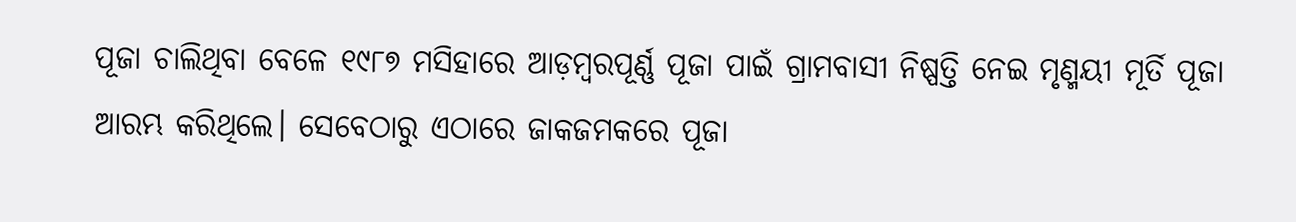ପୂଜା ଚାଲିଥିବା ବେଳେ ୧୯୮୭ ମସିହାରେ ଆଡ଼ମ୍ବରପୂର୍ଣ୍ଣ ପୂଜା ପାଇଁ ଗ୍ରାମବାସୀ ନିଷ୍ପତ୍ତି ନେଇ ମୃଣ୍ମୟୀ ମୂର୍ତି ପୂଜା ଆରମ୍ଭ କରିଥିଲେ। ସେବେଠାରୁ ଏଠାରେ ଜାକଜମକରେ ପୂଜା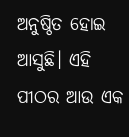ଅନୁଷ୍ଠିତ ହୋଇ ଆସୁଛି। ଏହି ପୀଠର ଆଉ ଏକ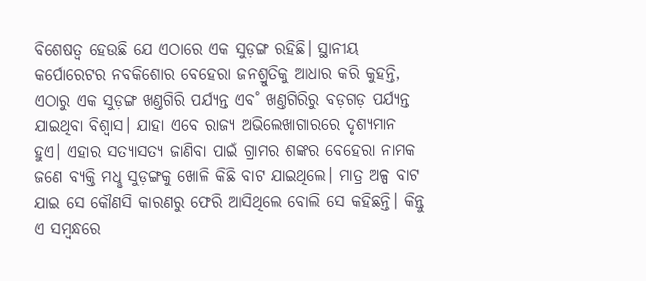ବିଶେଷତ୍ବ ହେଉଛି ଯେ ଏଠାରେ ଏକ ସୁଡ଼ଙ୍ଗ ରହିଛି। ସ୍ଥାନୀୟ କର୍ପୋରେଟର ନବକିଶୋର ବେହେରା ଜନଶ୍ରୁତିକୁ ଆଧାର କରି କୁହନ୍ତି, ଏଠାରୁ ଏକ ସୁଡ଼ଙ୍ଗ ଖଣ୍ତଗିରି ପର୍ଯ୍ୟନ୍ତ ଏବ˚ ଖଣ୍ତଗିରିରୁ ବଡ଼ଗଡ଼ ପର୍ଯ୍ୟନ୍ତ ଯାଇଥିବା ବିଶ୍ବାସ। ଯାହା ଏବେ ରାଜ୍ୟ ଅଭିଲେଖାଗାରରେ ଦୃଶ୍ୟମାନ ହୁଏ। ଏହାର ସତ୍ୟାସତ୍ୟ ଜାଣିବା ପାଇଁ ଗ୍ରାମର ଶଙ୍କର ବେହେରା ନାମକ ଜଣେ ବ୍ୟକ୍ତି ମଧୢ ସୁଡ଼ଙ୍ଗକୁ ଖୋଳି କିଛି ବାଟ ଯାଇଥିଲେ। ମାତ୍ର ଅଳ୍ପ ବାଟ ଯାଇ ସେ କୌଣସି କାରଣରୁ ଫେରି ଆସିଥିଲେ ବୋଲି ସେ କହିଛନ୍ତି। କିନ୍ତୁ ଏ ସମ୍ବନ୍ଧରେ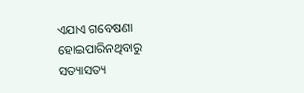ଏଯାଏ ଗବେଷଣା ହୋଇପାରିନଥିବାରୁ ସତ୍ୟାସତ୍ୟ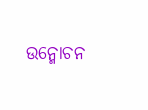ଉନ୍ମୋଚନ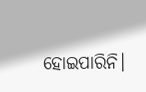ହୋଇପାରିନି।